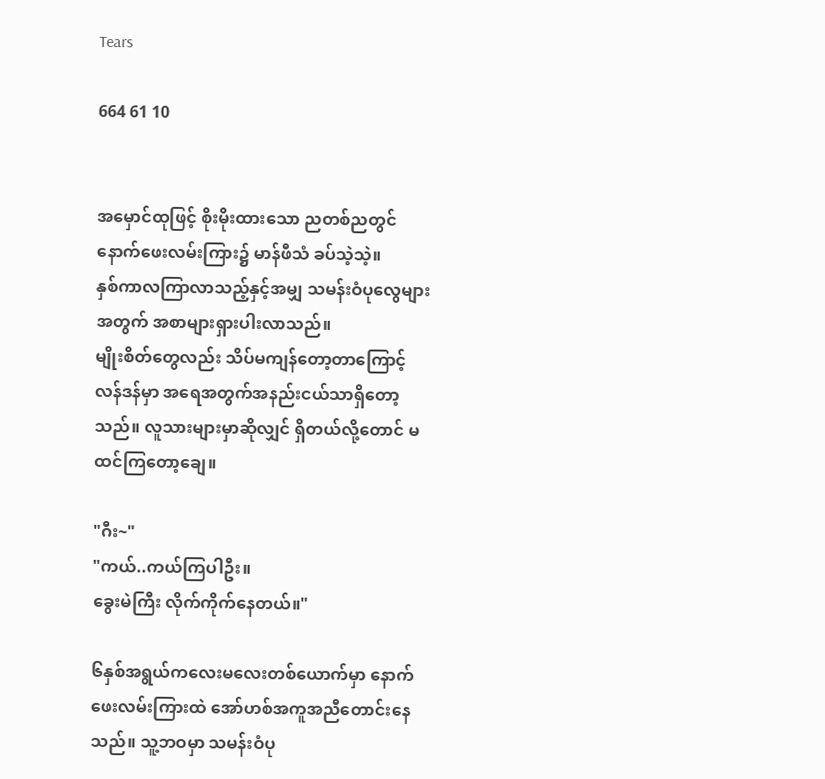Tears

664 61 10


အမှောင်ထုဖြင့် စိုးမိုးထားသော ညတစ်ညတွင် နောက်ဖေးလမ်းကြား၌ မာန်ဖီသံ ခပ်သဲ့သဲ့။
နှစ်ကာလကြာလာသည့်နှင့်အမျှ သမန်းဝံပုလွေများအတွက် အစာများရှားပါးလာသည်။
မျိုးစိတ်တွေလည်း သိပ်မကျန်တော့တာကြောင့် လန်ဒန်မှာ အရေအတွက်အနည်းငယ်သာရှိတော့သည်။ လူသားများမှာဆိုလျှင် ရှိတယ်လို့တောင် မထင်ကြတော့ချေ။

"ဂီး~"
"ကယ်..ကယ်ကြပါဦး။
ခွေးမဲကြီး လိုက်ကိုက်နေတယ်။"

၆နှစ်အရွယ်ကလေးမလေးတစ်ယောက်မှာ နောက်ဖေးလမ်းကြားထဲ အော်ဟစ်အကူအညီတောင်းနေသည်။ သူ့ဘဝမှာ သမန်းဝံပု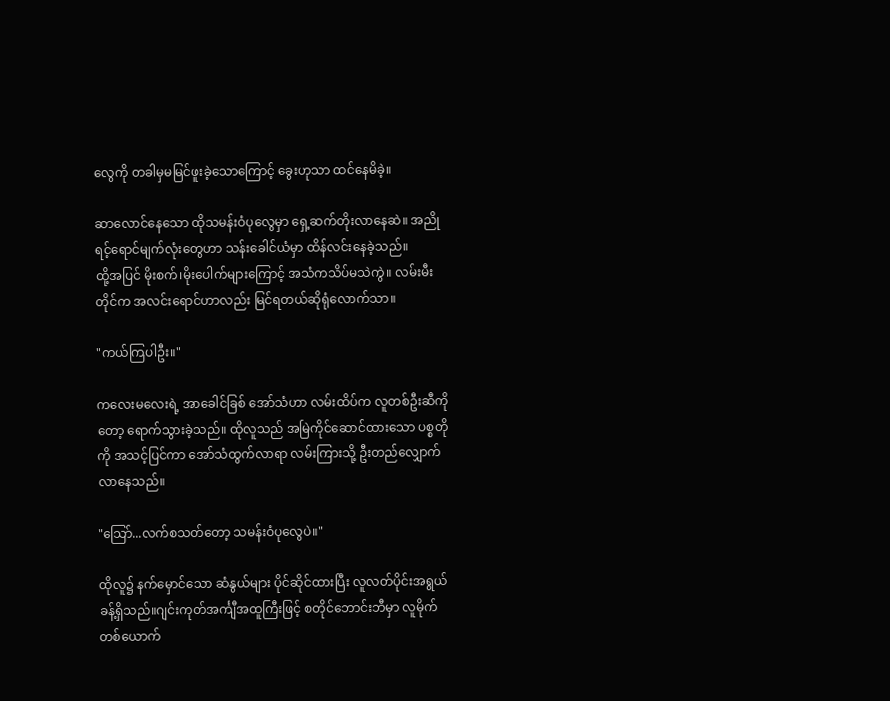လွေကို တခါမှမမြင်ဖူးခဲ့သောကြောင့် ခွေးဟုသာ ထင်နေမိခဲ့။

ဆာလောင်နေသော ထိုသမန်းဝံပုလွေမှာ ရှေ့ဆက်တိုးလာနေဆဲ။ အညိုရင့်ရောင်မျက်လုံးတွေဟာ သန်းခေါင်ယံမှာ ထိန်လင်းနေခဲ့သည်။
ထို့အပြင် မိုးစက်၊မိုးပေါက်များကြောင့် အသံကသိပ်မသဲကွဲ။ လမ်းမီးတိုင်က အလင်းရောင်ဟာလည်း မြင်ရတယ်ဆိုရုံလောက်သာ။

"ကယ်ကြပါဦး။"

ကလေးမလေးရဲ့ အာခေါင်ခြစ် အော်သံဟာ လမ်းထိပ်က လူတစ်ဦးဆီကိုတော့ ရောက်သွားခဲ့သည်။ ထိုလူသည် အမြဲကိုင်ဆောင်ထားသော ပစ္စတိုကို အသင့်ပြင်ကာ အော်သံထွက်လာရာ လမ်းကြားသို့ ဦးတည်လျှောက်လာနေသည်။

"သြော်...လက်စသတ်တော့ သမန်းဝံပုလွေပဲ။"

ထိုလူ၌ နက်မှောင်သော ဆံနွယ်များ ပိုင်ဆိုင်ထားပြီး လူလတ်ပိုင်းအရွယ်ခန့်ရှိသည်။ဂျင်းကုတ်အင်္ကျီအထူကြီးဖြင့် စတိုင်ဘောင်းဘီမှာ လူမိုက်တစ်ယောက်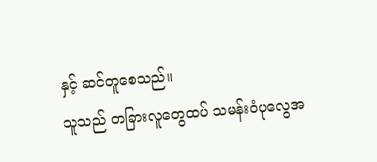နှင့် ဆင်တူစေသည်။
သူသည် တခြားလူတွေထပ် သမန်းဝံပုလွေအ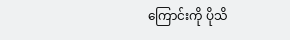ကြောင်းကို ပိုသိ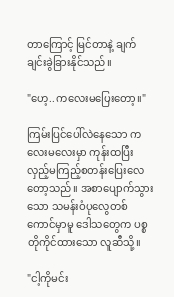တာကြောင့် မြင်တာနဲ့ ချက်ချင်းခွဲခြားနိုင်သည်။

"ဟေ့..ကလေးမပြေးတော့။"

ကြမ်းပြင်ပေါ်လဲနေသော ကလေးမလေးမှာ ကုန်းထပြီး လှည့်မကြည့်စတန်းပြေးလေတော့သည်။ အစာပျောက်သွားသော သမန်းဝံပုလွေတစ်ကောင်မှာမူ ဒေါသတွေက ပစ္စတိုကိုင်ထားသော လူဆီသို့။

"ငါ့ကိုမင်း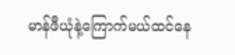မာန်ဖီယုံနဲ့ကြောက်မယ်ထင်နေ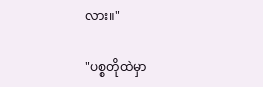လား။"

"ပစ္စတိုထဲမှာ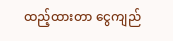ထည့်ထားတာ ငွေကျည်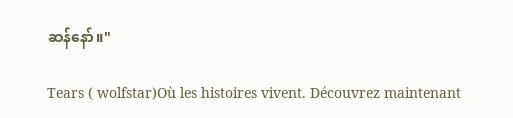ဆန်နော်။"

Tears ( wolfstar)Où les histoires vivent. Découvrez maintenant